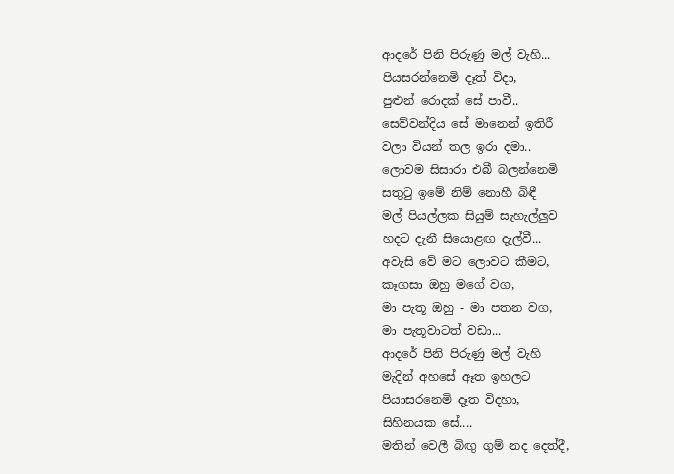ආදරේ පිනි පිරුණු මල් වැහි...
පියසරන්නෙමි දෑත් විදා,
පුළුන් රොදක් සේ පාවී..
සෙව්වන්දිය සේ මානෙන් ඉතිරී
වලා වියන් තල ඉරා දමා..
ලොවම සිසාරා එබී බලන්නෙමි
සතුටු ඉමේ නිම් නොහී බිඳී
මල් පියල්ලක සියුම් සැහැල්ලුව
හදට දැනී සියොළඟ දැල්වී...
අවැසි වේ මට ලොවට කීමට,
කෑගසා ඔහු මගේ වග,
මා පැතූ ඔහු - මා පතන වග,
මා පැතූවාටත් වඩා...
ආදරේ පිනි පිරුණු මල් වැහි
මැදින් අහසේ ඈත ඉහලට
පියාසරනෙමි දෑත විදහා,
සිහිනයක සේ....
මතින් වෙලී බිඟු ගුම් නද දෙත්දී,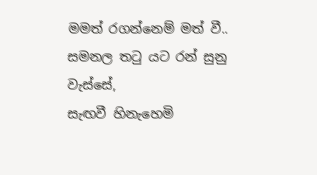මමත් රගන්නෙම් මත් වී..
සමනල තටු යට රන් සුනු වැස්සේ,
සැඟවී හිනැහෙමි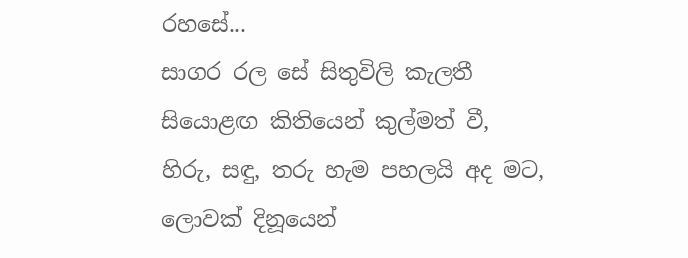රහසේ...
සාගර රල සේ සිතුවිලි කැලතී
සියොළඟ කිතියෙන් කුල්මත් වී,
හිරු, සඳු, තරු හැම පහලයි අද මට,
ලොවක් දිනූයෙන්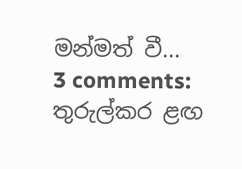මන්මත් වී...
3 comments:
තුරුල්කර ළඟ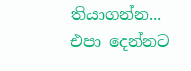තියාගන්න...
එපා දෙන්නට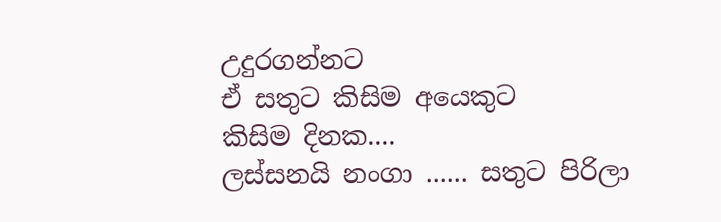උදුරගන්නට
ඒ සතුට කිසිම අයෙකුට
කිසිම දිනක....
ලස්සනයි නංගා ...... සතුට පිරිලා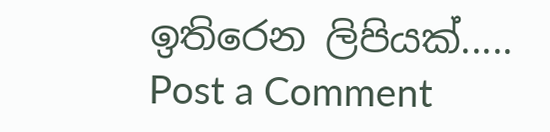ඉතිරෙන ලිපියක්.....
Post a Comment